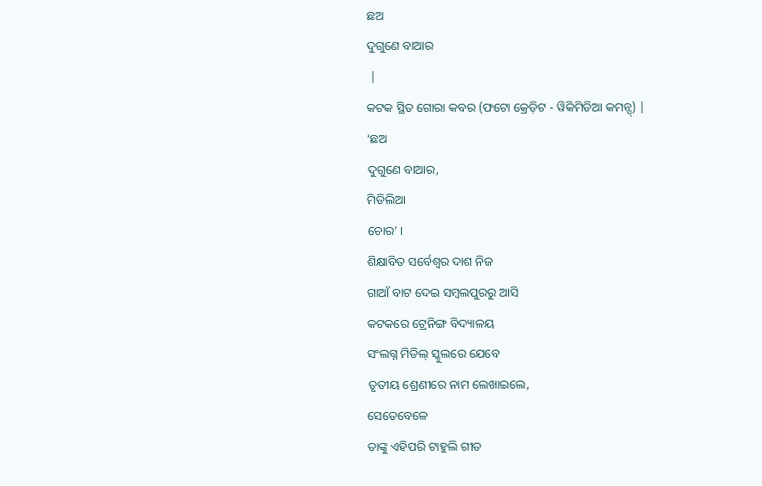ଛଅ
ଦୁଗୁଣେ ବାଆର
 |
କଟକ ସ୍ଥିତ ଗୋରା କବର (ଫଟୋ କ୍ରେଡ଼ିଟ - ୱିକିମିଡିଆ କମନ୍ସ୍) |
‘ଛଅ
ଦୁଗୁଣେ ବାଆର,
ମିଡିଲିଆ
ଚୋର’ ।
ଶିକ୍ଷାବିତ ସର୍ବେଶ୍ୱର ଦାଶ ନିଜ
ଗାଆଁ ବାଟ ଦେଇ ସମ୍ବଲପୁରରୁ ଆସି
କଟକରେ ଟ୍ରେନିଙ୍ଗ ବିଦ୍ୟାଳୟ
ସଂଲଗ୍ନ ମିଡିଲ୍ ସ୍କୁଲରେ ଯେବେ
ତୃତୀୟ ଶ୍ରେଣୀରେ ନାମ ଲେଖାଇଲେ,
ସେତେବେଳେ
ତାଙ୍କୁ ଏହିପରି ଟାହୁଲି ଗୀତ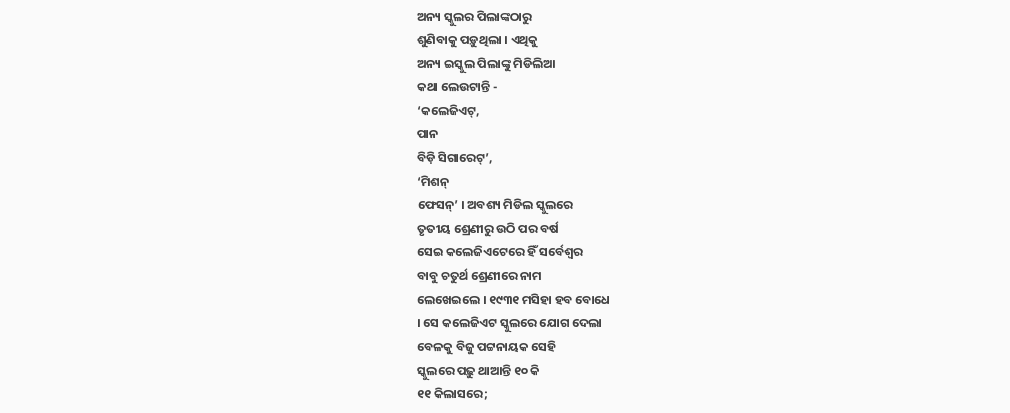ଅନ୍ୟ ସ୍କୁଲର ପିଲାଙ୍କଠାରୁ
ଶୁଣିବାକୁ ପଡ଼ୁଥିଲା । ଏଥିକୁ
ଅନ୍ୟ ଇସ୍କୁଲ ପିଲାଙ୍କୁ ମିଡିଲିଆ
କଥା ଲେଉଟାନ୍ତି -
‘କଲେଜିଏଟ୍,
ପାନ
ବିଡ଼ି ସିଗାରେଟ୍’,
‘ମିଶନ୍
ଫେସନ୍’ । ଅବଶ୍ୟ ମିଡିଲ ସ୍କୁଲରେ
ତୃତୀୟ ଶ୍ରେଣୀରୁ ଉଠି ପର ବର୍ଷ
ସେଇ କଲେଜିଏଟେରେ ହିଁ ସର୍ବେଶ୍ୱର
ବାବୁ ଚତୁର୍ଥ ଶ୍ରେଣୀରେ ନାମ
ଲେଖେଇଲେ । ୧୯୩୧ ମସିହା ହବ ବୋଧେ
। ସେ କଲେଜିଏଟ ସ୍କୁଲରେ ଯୋଗ ଦେଲା
ବେଳକୁ ବିଜୁ ପଟ୍ଟନାୟକ ସେହି
ସ୍କୁଲରେ ପଢ଼ୁ ଥାଆନ୍ତି ୧୦ କି
୧୧ କିଲାସରେ;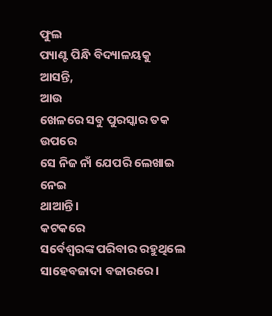ଫୁଲ
ପ୍ୟାଣ୍ଟ ପିନ୍ଧି ବିଦ୍ୟାଳୟକୁ
ଆସନ୍ତି,
ଆଉ
ଖେଳରେ ସବୁ ପୁରସ୍କାର ତକ ଉପରେ
ସେ ନିଜ ନାଁ ଯେପରି ଲେଖାଇ ନେଇ
ଥାଆନ୍ତି ।
କଟକରେ
ସର୍ବେଶ୍ୱରଙ୍କ ପରିବାର ରହୁଥିଲେ
ସାହେବଜାଦା ବଜାରରେ ।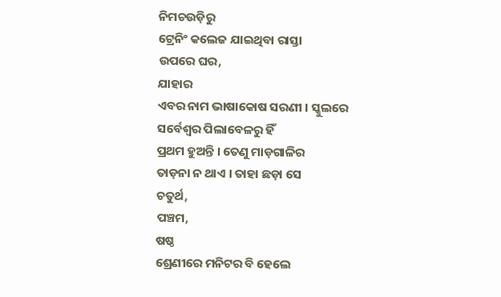ନିମଚଉଡ଼ିରୁ
ଟ୍ରେନିଂ କଲେଜ ଯାଇଥିବା ରାସ୍ତା
ଉପରେ ଘର,
ଯାହାର
ଏବର ନାମ ଭାଷାକୋଷ ସରଣୀ । ସ୍କୁଲରେ
ସର୍ବେଶ୍ୱର ପିଲାବେଳରୁ ହିଁ
ପ୍ରଥମ ହୁଅନ୍ତି । ତେଣୁ ମାଡ଼ଗାଳିର
ତାଡ଼ନା ନ ଥାଏ । ତାହା ଛଡ଼ା ସେ
ଚତୁର୍ଥ,
ପଞ୍ଚମ,
ଷଷ୍ଠ
ଶ୍ରେଣୀରେ ମନିଟର ବି ହେଲେ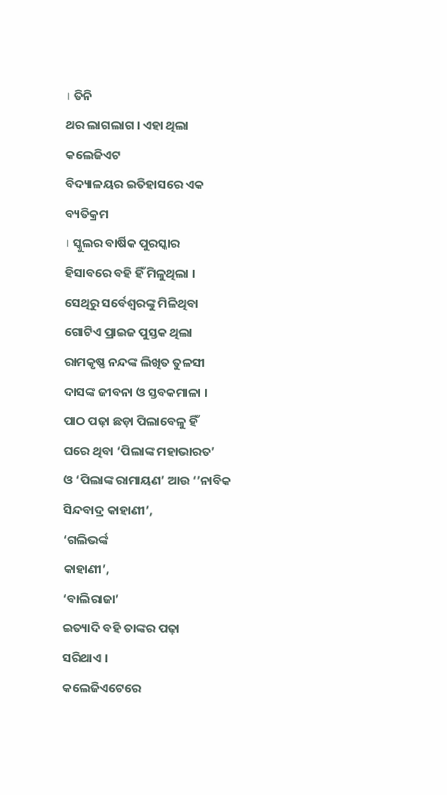। ତିନି
ଥର ଲାଗଲାଗ । ଏହା ଥିଲା କଲେଜିଏଟ
ବିଦ୍ୟାଳୟର ଇତିହାସରେ ଏକ ବ୍ୟତିକ୍ରମ
। ସ୍କୁଲର ବାର୍ଷିକ ପୁରସ୍କାର
ହିସାବରେ ବହି ହିଁ ମିଳୁଥିଲା ।
ସେଥିରୁ ସର୍ବେଶ୍ୱରଙ୍କୁ ମିଳିଥିବା
ଗୋଟିଏ ପ୍ରାଇଜ ପୁସ୍ତକ ଥିଲା
ରାମକୃଷ୍ଣ ନନ୍ଦଙ୍କ ଲିଖିତ ତୁଳସୀ
ଦାସଙ୍କ ଜୀବନା ଓ ସ୍ତବକମାଳା ।
ପାଠ ପଢ଼ା ଛଡ଼ା ପିଲାବେଳୁ ହିଁ
ଘରେ ଥିବା ‘ପିଲାଙ୍କ ମହାଭାରତ’
ଓ ‘ପିଲାଙ୍କ ରାମାୟଣ’ ଆଉ ‘’ନାବିକ
ସିନ୍ଦବାଦ୍ର କାହାଣୀ’,
‘ଗଲିଭର୍ଙ୍କ
କାହାଣୀ’,
‘ବାଲିରାଜା’
ଇତ୍ୟାଦି ବହି ତାଙ୍କର ପଢ଼ା
ସରିଥାଏ ।
କଲେଜିଏଟେରେ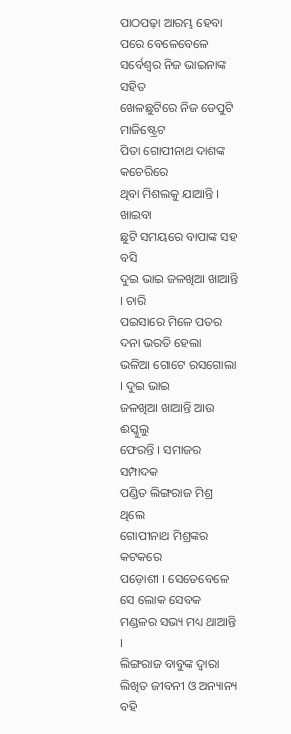ପାଠପଢ଼ା ଆରମ୍ଭ ହେବା ପରେ ବେଳେବେଳେ
ସର୍ବେଶ୍ୱର ନିଜ ଭାଇନାଙ୍କ ସହିତ
ଖେଳଛୁଟିରେ ନିଜ ଡେପୁଟି ମାଜିଷ୍ଟ୍ରେଟ
ପିତା ଗୋପୀନାଥ ଦାଶଙ୍କ କଚେରିରେ
ଥିବା ମିଶଲକୁ ଯାଆନ୍ତି । ଖାଇବା
ଛୁଟି ସମୟରେ ବାପାଙ୍କ ସହ ବସି
ଦୁଇ ଭାଇ ଜଳଖିଆ ଖାଆନ୍ତି । ଚାରି
ପଇସାରେ ମିଳେ ପତର ଦନା ଭରତି ହେଲା
ଭଳିଆ ଗୋଟେ ରସଗୋଲା । ଦୁଇ ଭାଇ
ଜଳଖିଆ ଖାଆନ୍ତି ଆଉ ଈସ୍କୁଲୁ
ଫେରନ୍ତି । ସମାଜର ସମ୍ପାଦକ
ପଣ୍ଡିତ ଲିଙ୍ଗରାଜ ମିଶ୍ର ଥିଲେ
ଗୋପୀନାଥ ମିଶ୍ରଙ୍କର କଟକରେ
ପଡ଼ୋଶୀ । ସେତେବେଳେ ସେ ଲୋକ ସେବକ
ମଣ୍ଡଳର ସଭ୍ୟ ମଧ୍ୟ ଥାଆନ୍ତି ।
ଲିଙ୍ଗରାଜ ବାବୁଙ୍କ ଦ୍ୱାରା
ଲିଖିତ ଜୀବନୀ ଓ ଅନ୍ୟାନ୍ୟ ବହି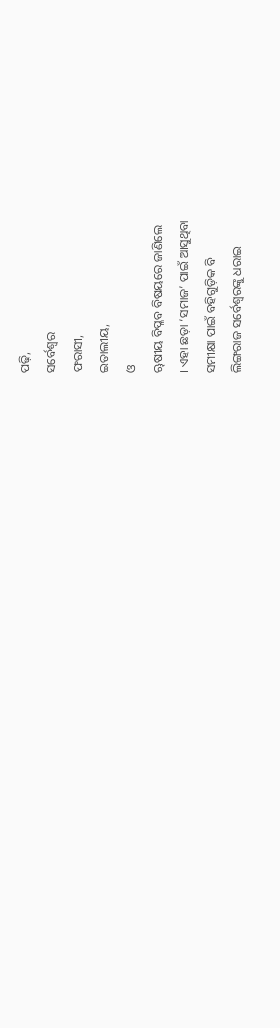ପଢ଼ି,
ସର୍ବେଶ୍ୱର
ଫରାସୀ,
ଇତାଲୀୟ,
ଓ
ୠଷୀୟ ବିପ୍ଳବ ବିଷୟରେ ଜାଣିଲେ
। ଏହା ଛଡ଼ା ‘ସମାଜ’ ପାଇଁ ଆସୁଥିବା
ସମୀକ୍ଷା ପାଇଁ ବହିଗୁଡ଼ିକ ବି
ଲିଙ୍ଗରାଜ ସର୍ବେଶ୍ୱରଙ୍କୁ ଧରାଇ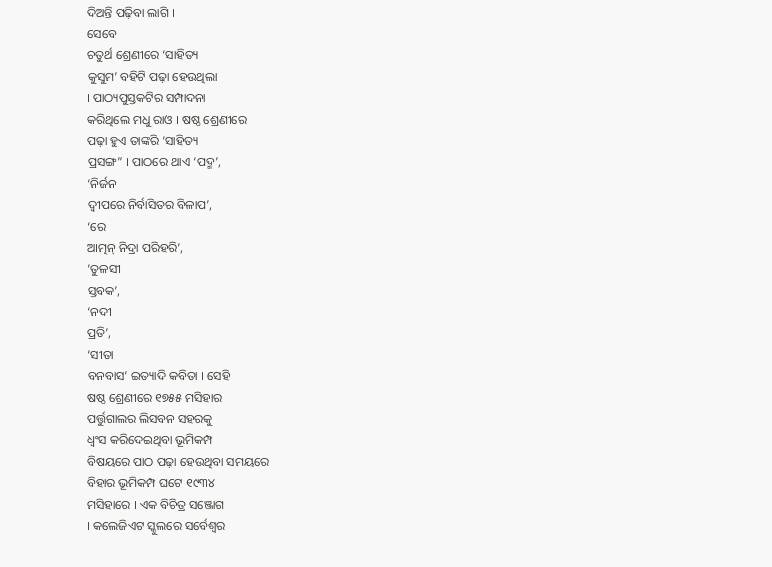ଦିଅନ୍ତି ପଢ଼ିବା ଲାଗି ।
ସେବେ
ଚତୁର୍ଥ ଶ୍ରେଣୀରେ ‘ସାହିତ୍ୟ
କୁସୁମ’ ବହିଟି ପଢ଼ା ହେଉଥିଲା
। ପାଠ୍ୟପୁସ୍ତକଟିର ସମ୍ପାଦନା
କରିଥିଲେ ମଧୁ ରାଓ । ଷଷ୍ଠ ଶ୍ରେଣୀରେ
ପଢ଼ା ହୁଏ ତାଙ୍କରି ‘ସାହିତ୍ୟ
ପ୍ରସଙ୍ଗ” । ପାଠରେ ଥାଏ ‘ପଦ୍ମ’,
‘ନିର୍ଜନ
ଦ୍ୱୀପରେ ନିର୍ବାସିତର ବିଳାପ’,
‘ରେ
ଆତ୍ମନ୍ ନିଦ୍ରା ପରିହରି’,
‘ତୁଳସୀ
ସ୍ତବକ’,
‘ନଦୀ
ପ୍ରତି’,
‘ସୀତା
ବନବାସ’ ଇତ୍ୟାଦି କବିତା । ସେହି
ଷଷ୍ଠ ଶ୍ରେଣୀରେ ୧୭୫୫ ମସିହାର
ପର୍ତ୍ତୁଗାଲର ଲିସବନ ସହରକୁ
ଧ୍ୱଂସ କରିଦେଇଥିବା ଭୂମିକମ୍ପ
ବିଷୟରେ ପାଠ ପଢ଼ା ହେଉଥିବା ସମୟରେ
ବିହାର ଭୂମିକମ୍ପ ଘଟେ ୧୯୩୪
ମସିହାରେ । ଏକ ବିଚିତ୍ର ସଞ୍ଜୋଗ
। କଲେଜିଏଟ ସ୍କୁଲରେ ସର୍ବେଶ୍ୱର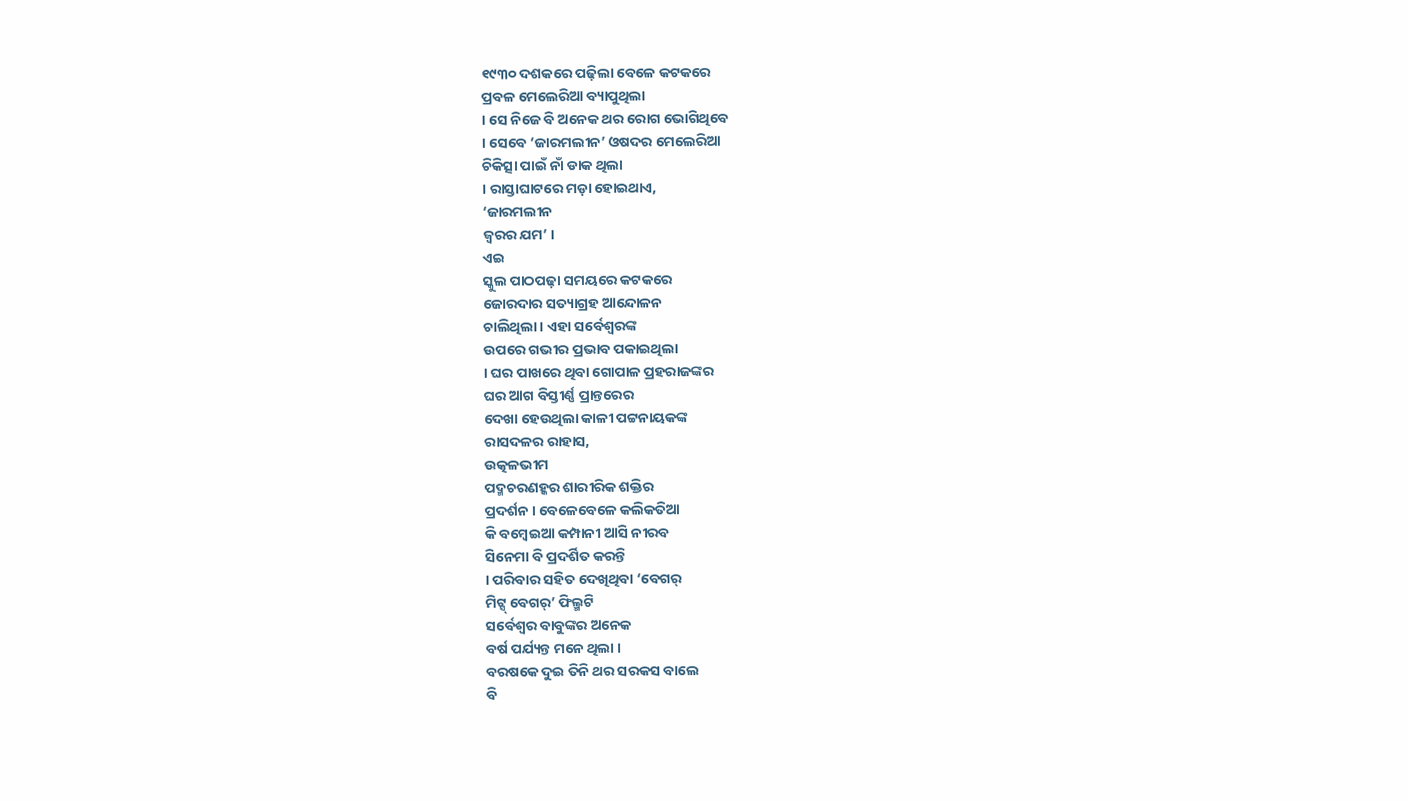୧୯୩୦ ଦଶକରେ ପଢ଼ିଲା ବେଳେ କଟକରେ
ପ୍ରବଳ ମେଲେରିଆ ବ୍ୟାପୁଥିଲା
। ସେ ନିଜେ ବି ଅନେକ ଥର ରୋଗ ଭୋଗିଥିବେ
। ସେବେ ‘ଜାରମଲୀନ’ ଓଷଦର ମେଲେରିଆ
ଚିକିତ୍ସା ପାଇଁ ନାଁ ଡାକ ଥିଲା
। ରାସ୍ତାଘାଟରେ ମଡ଼ା ହୋଇଥାଏ,
‘ଜାରମଲୀନ
ଜ୍ୱରର ଯମ’ ।
ଏଇ
ସ୍କୁଲ ପାଠପଢ଼ା ସମୟରେ କଟକରେ
ଜୋରଦାର ସତ୍ୟାଗ୍ରହ ଆନ୍ଦୋଳନ
ଚାଲିଥିଲା । ଏହା ସର୍ବେଶ୍ୱରଙ୍କ
ଉପରେ ଗଭୀର ପ୍ରଭାବ ପକାଇଥିଲା
। ଘର ପାଖରେ ଥିବା ଗୋପାଳ ପ୍ରହରାଜଙ୍କର
ଘର ଆଗ ବିସ୍ତୀର୍ଣ୍ଣ ପ୍ରାନ୍ତରେର
ଦେଖା ହେଉଥିଲା କାଳୀ ପଟ୍ଟନାୟକଙ୍କ
ରାସଦଳର ରାହାସ,
ଉତ୍କଳଭୀମ
ପଦ୍ମଚରଣହ୍କର ଶାରୀରିକ ଶକ୍ତିର
ପ୍ରଦର୍ଶନ । ବେଳେବେଳେ କଲିକତିଆ
କି ବମ୍ବେଇଆ କମ୍ପାନୀ ଆସି ନୀରବ
ସିନେମା ବି ପ୍ରଦର୍ଶିତ କରନ୍ତି
। ପରିବାର ସହିତ ଦେଖିଥିବା ‘ବେଗର୍
ମିଟ୍ସ୍ ବେଗର୍’ ଫିଲ୍ମଟି
ସର୍ବେଶ୍ୱର ବାବୁଙ୍କର ଅନେକ
ବର୍ଷ ପର୍ଯ୍ୟନ୍ତ ମନେ ଥିଲା ।
ବରଷକେ ଦୁଇ ତିନି ଥର ସରକସ ବାଲେ
ବି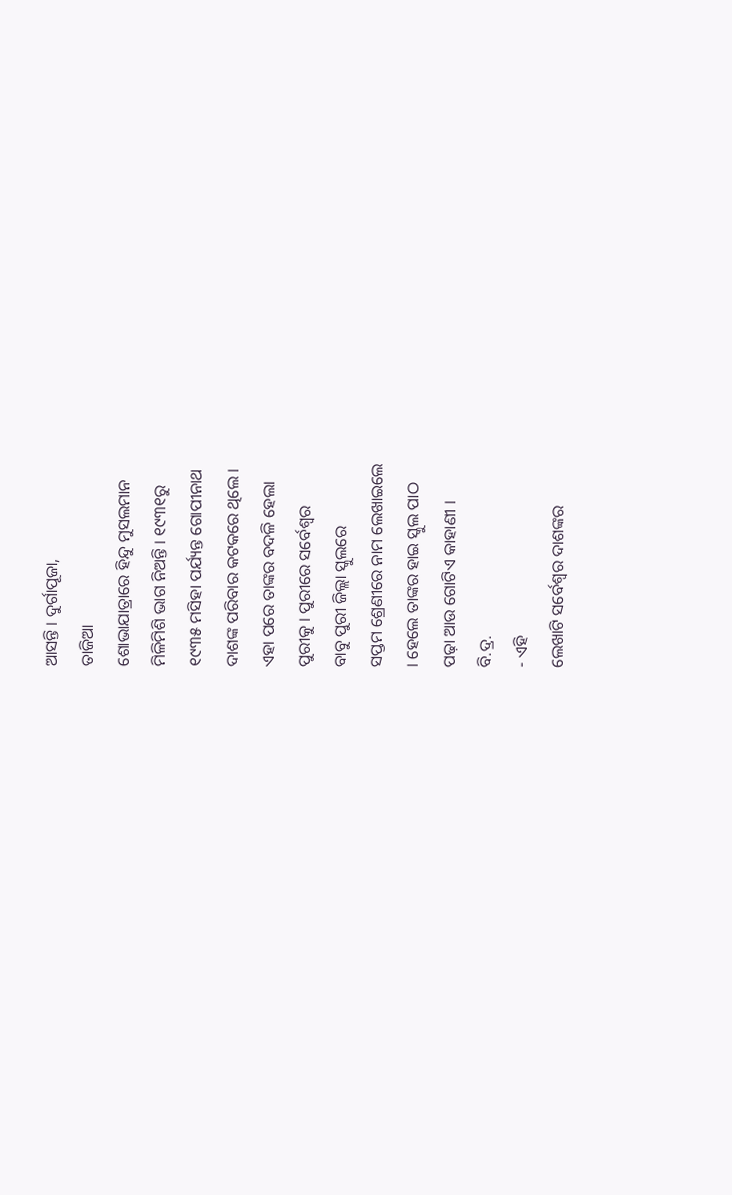ଆସନ୍ତି । ଦୁର୍ଗାପୂଜା,
ତାଜିଆ
ଶୋଭାଯାତ୍ରାରେ ହିନ୍ଦୁ ମୁସଲମାନ
ମିଳିମିଶି ଭାଗ ନିଅନ୍ତି । ୧୯୩୧ରୁ
୧୯୩୫ ମସିହା ପର୍ଯ୍ୟନ୍ତ ଗୋପୀନାଥ
ଦାଶଙ୍କ ପରିବାର କଟକରେ ଥିଲେ ।
ଏହା ପରେ ତାଙ୍କର ବଦଳି ହେଲା
ପୁରୀକୁ । ପୁରୀରେ ସର୍ବେଶ୍ୱର
ବାବୁ ପୁରୀ ଜିଲ୍ଲା ସ୍କୁଲରେ
ସପ୍ତମ ଶ୍ରେଣୀରେ ନାମ ଲେଖାଇଲେ
। ହେଲେ ତାଙ୍କର ହାଇ ସ୍କୁଲ ପାଠ
ପଢ଼ା ଆଉ ଗୋଟିଏ କାହାଣୀ ।
ବି.ଦ୍ର.
- ଏହି
ଲେଖାଟି ସର୍ବେଶ୍ୱର ଦାଶଙ୍କର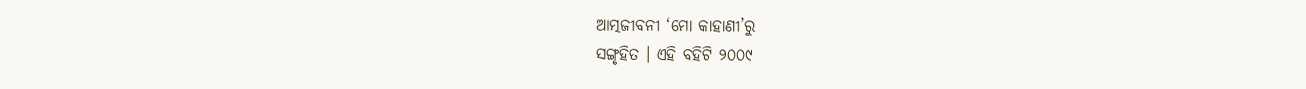ଆତ୍ମଜୀବନୀ ‘ମୋ କାହାଣୀ’ରୁ
ସଙ୍ଗୃହିତ । ଏହି ବହିଟି ୨୦୦୯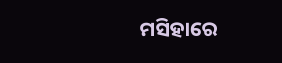ମସିହାରେ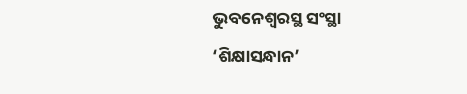ଭୁବନେଶ୍ୱରସ୍ଥ ସଂସ୍ଥା
‘ଶିକ୍ଷାସନ୍ଧାନ’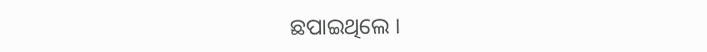ଛପାଇଥିଲେ ।